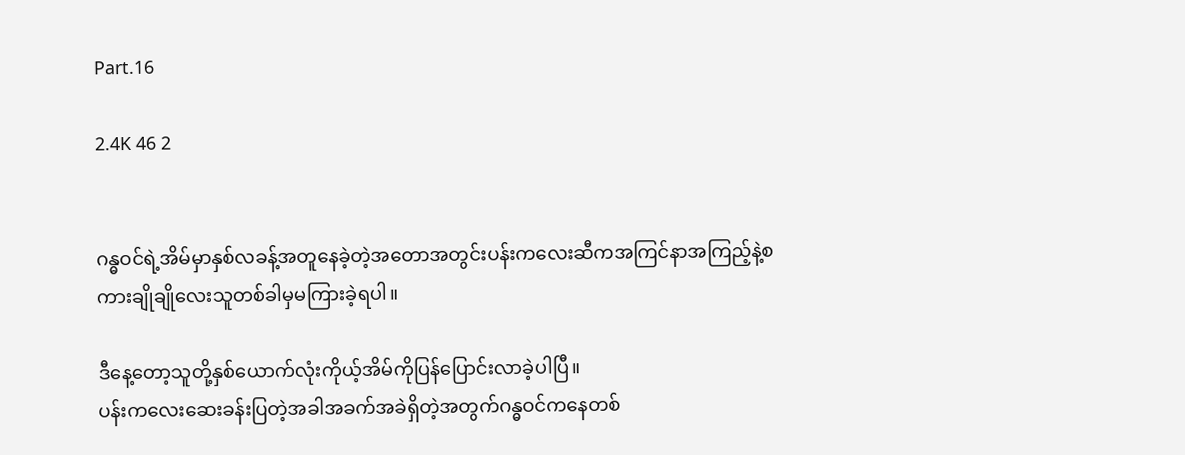Part.16

2.4K 46 2


ဂန္ဓဝင်ရဲ့အိမ်မှာနှစ်လခန့်အတူနေခဲ့တဲ့အတောအတွင်းပန်းကလေးဆီကအကြင်နာအကြည့်နဲ့စကားချိုချိုလေးသူတစ်ခါမှမကြားခဲ့ရပါ။

ဒီနေ့တော့သူတို့နှစ်ယောက်လုံးကိုယ့်အိမ်ကိုပြန်ပြောင်းလာခဲ့ပါပြီ။
ပန်းကလေးဆေးခန်းပြတဲ့အခါအခက်အခဲရှိတဲ့အတွက်ဂန္ဓဝင်ကနေတစ်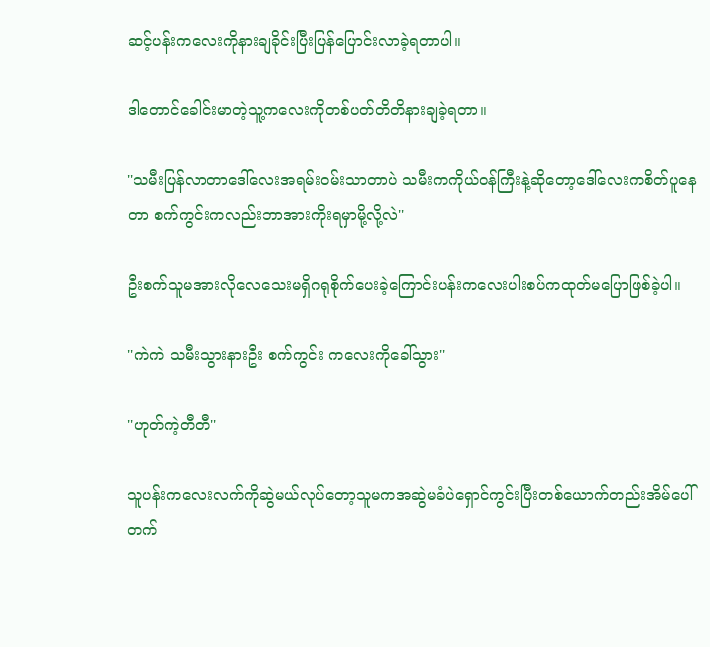ဆင့်ပန်းကလေးကိုနားချခိုင်းပြီးပြန်ပြောင်းလာခဲ့ရတာပါ။

ဒါတောင်ခေါင်းမာတဲ့သူ့ကလေးကိုတစ်ပတ်တိတိနားချခဲ့ရတာ။

''သမီးပြန်လာတာဒေါ်လေးအရမ်းဝမ်းသာတာပဲ သမီးကကိုယ်ဝန်ကြီးနဲ့ဆိုတော့ဒေါ်လေးကစိတ်ပူနေတာ စက်ကွင်းကလည်းဘာအားကိုးရမှာမို့လို့လဲ''

ဦးစက်သူမအားလိုလေသေးမရှိဂရုစိုက်ပေးခဲ့ကြောင်းပန်းကလေးပါးစပ်ကထုတ်မပြောဖြစ်ခဲ့ပါ။

''ကဲကဲ သမီးသွားနားဦး စက်ကွင်း ကလေးကိုခေါ်သွား''

''ဟုတ်ကဲ့တီတီ''

သူပန်းကလေးလက်ကိုဆွဲမယ်လုပ်တော့သူမကအဆွဲမခံပဲရှောင်ကွင်းပြီးတစ်ယောက်တည်းအိမ်ပေါ်တက်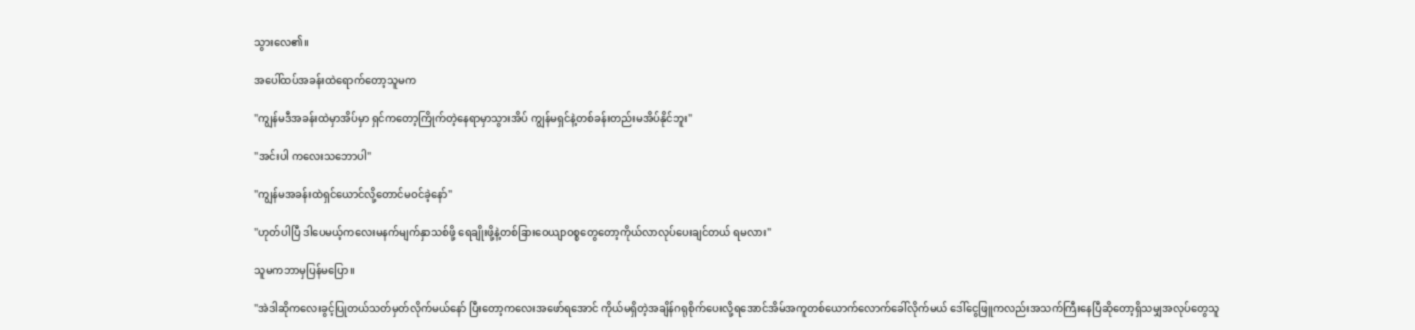သွားလေ၏။

အပေါ်ထပ်အခန်းထဲရောက်တော့သူမက

''ကျွန်မဒီအခန်းထဲမှာအိပ်မှာ ရှင်ကတော့ကြိုက်တဲ့နေရာမှာသွားအိပ် ကျွန်မရှင်နဲ့တစ်ခန်းတည်းမအိပ်နိုင်ဘူး''

''အင်းပါ ကလေးသဘောပါ''

''ကျွန်မအခန်းထဲရှင်ယောင်လို့တောင်မဝင်ခဲ့နော်''

''ဟုတ်ပါပြီ ဒါပေမယ့်ကလေးမနက်မျက်နှာသစ်ဖို့ ရေချိုးဖို့နဲ့တစ်ခြားဝေယျာဝစ္စတွေတော့ကိုယ်လာလုပ်ပေးချင်တယ် ရမလား''

သူမကဘာမှပြန်မပြော။

''အဲဒါဆိုကလေးခွင့်ပြုတယ်သတ်မှတ်လိုက်မယ်နော် ပြီးတော့ကလေးအဖော်ရအောင် ကိုယ်မရှိတဲ့အချိန်ဂရုစိုက်ပေးလို့ရအောင်အိမ်အကူတစ်ယောက်လောက်ခေါ်လိုက်မယ် ဒေါ်ငွေဖြူကလည်းအသက်ကြီးနေပြီဆိုတော့ရှိသမျှအလုပ်တွေသူ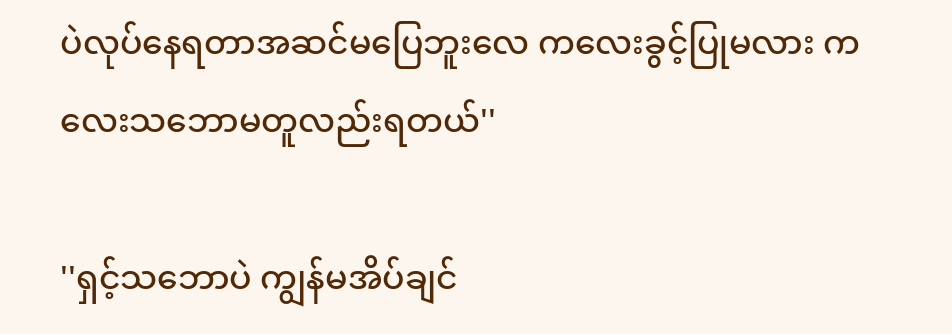ပဲလုပ်နေရတာအဆင်မပြေဘူးလေ ကလေးခွင့်ပြုမလား ကလေးသဘောမတူလည်းရတယ်''

''ရှင့်သဘောပဲ ကျွန်မအိပ်ချင်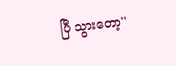ပြီ သွားတော့''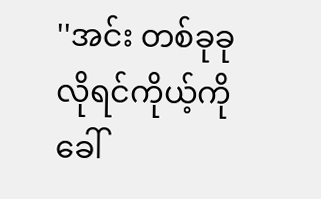''အင်း တစ်ခုခုလိုရင်ကိုယ့်ကိုခေါ်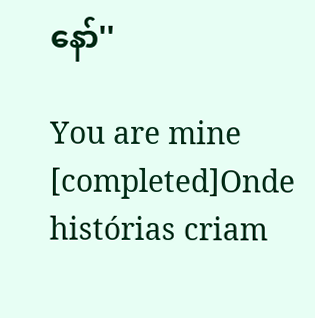နော်''

You are mine [completed]Onde histórias criam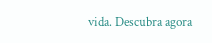vida. Descubra agora